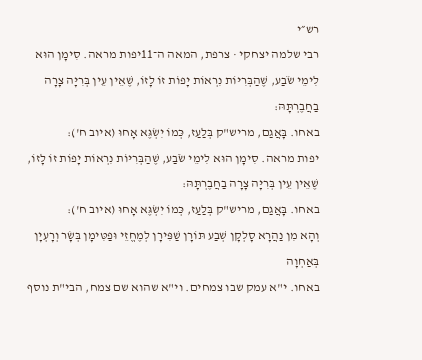רש״י
רבי שלמה יצחקי · צרפת, המאה ה־11יפות מראה. סִימָן הוּא לִימֵי שֹׂבַע, שֶׁהַבְּרִיּוֹת נִרְאוֹת יָפוֹת זוֹ לָזוֹ, שֶׁאֵין עֵין בְּרִיָּה צָרָה בַחֲבֶרְתָּהּ:
באחו. בָּאֲגַם, מריש"ק בְּלַעַז, כְּמוֹ יִשְׂגֶּא אָחוּ (איוב ח'):
יפות מראה. סִימָן הוּא לִימֵי שֹׂבַע, שֶׁהַבְּרִיּוֹת נִרְאוֹת יָפוֹת זוֹ לָזוֹ, שֶׁאֵין עֵין בְּרִיָּה צָרָה בַחֲבֶרְתָּהּ:
באחו. בָּאֲגַם, מריש"ק בְּלַעַז, כְּמוֹ יִשְׂגֶּא אָחוּ (איוב ח'):
וְהָא מִן נַהֲרָא סָלְקָן שְׁבַע תּוֹרָן שַׁפִּירָן לְמֶחֱזֵי וּפַטִּימָן בְּשָׂר וְרָעְיָן בְּאַחְוָה
באחו. י"א עמק שבו צמחים. וי"א שהוא שם צמח, הבי"ת נוסף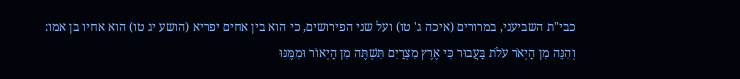כבי"ת השביעני, במרורים (איכה ג' טו) ועל שני הפירושים, כי הוא בין אחים יפריא (הושע יג טו) הוא אחיו בן אמו:
וְהִנֵּה מִן הַיְאֹר עֹלֹת בַּעֲבוּר כִּי אֶרֶץ מִצְרַיִם תִּשְׁתֶּה מִן הַיְאוֹר וּמִמֶּנּוּ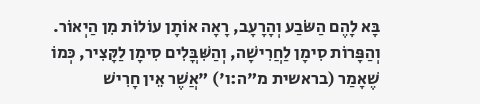בָּא לָהֶם הַשֹּׂבַע וְהָרָעָב, רָאָה אוֹתָן עוֹלוֹת מִן הַיְאוֹר. וְהַפָּרוֹת סִימָן לַחֲרִישָׁה, וְהַשִּׁבֳּלִים סִימָן לַקָּצִיר, כְּמוֹ שֶׁאָמַר (בראשית מ"ה:ו') "אֲשֶׁר אֵין חָרִישׁ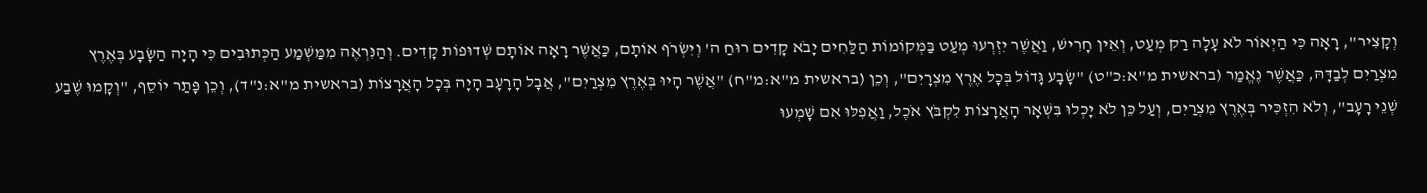וְקָצִיר", רָאָה כִּי הַיְאוֹר לֹא עָלָה רַק מְעַט, וְאֵין חָרִישׁ, וַאֲשֶׁר יִזְרְעוּ מְעַט בַּמְּקוֹמוֹת הַלַּחִים יָבֹא קָדִים רוּחַ ה' וְיִשְׂרֹף אוֹתָם, כַּאֲשֶׁר רָאָה אוֹתָם שְׁדוּפוֹת קָדִים. וְהַנִּרְאֶה מִמַּשְׁמַע הַכְּתוּבִים כִּי הָיָה הַשָּׂבָע בְּאֶרֶץ מִצְרַיִם לְבַדָּהּ, כַּאֲשֶׁר נֶאֱמַר (בראשית מ"א:כ"ט) "שָׂבָע גָּדוֹל בְּכָל אֶרֶץ מִצְרָיִם", וְכֵן (בראשית מ"א:מ"ח) "אֲשֶׁר הָיוּ בְּאֶרֶץ מִצְרַיִם", אֲבָל הָרָעָב הָיָה בְּכָל הָאֲרָצוֹת (בראשית מ"א:נ"ד), וְכֵן פָּתַר יוֹסֵף, "וְקָמוּ שֶׁבַע שְׁנֵי רָעָב", וְלֹא הִזְכִּיר בְּאֶרֶץ מִצְרַיִם, וְעַל כֵּן לֹא יָכְלוּ בִּשְׁאָר הָאֲרָצוֹת לִקְבֹּץ אֹכֶל, וַאֲפִלּוּ אִם שָׁמְעוּ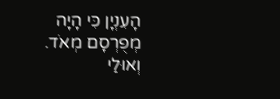הָעִנְיָן כִּי הָיָה מְפֻרְסָם מְאֹד. וְאוּלַי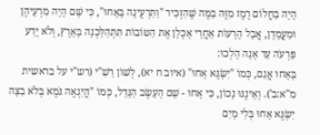הָיָה בַּחֲלוֹם רֶמֶז מִזֶּה בַּמֶּה שֶׁהִזְכִּיר "וַתִּרְעֶינָה בָּאָחוּ", כִּי שָׁם הָיָה מִרְעֵיהֶן וּמַעֲמָדָן, אֲבָל הָרָעוֹת אַחֲרֵי אָכְלָן אֶת הַטּוֹבוֹת תִּתְהַלַּכְנָה בָּאָרֶץ, וְלֹא יָדַע פַּרְעֹה עַד אָנָה הָלְכוּ:
בָּאָחוּ אֲגַם, כְּמוֹ "יִשְׂגֶּא אָחוּ" (איוב ח יא), לְשׁוֹן רַשִׁ"י (רש"י על בראשית מ"א:ב'). וְאֵינֶנּוּ נָכוֹן, כִּי אָחוּ - שֵׁם הָעֵשֶׂב הַגָּדֵל, כְּמוֹ "הֲיִגְאֶה גֹּמֶא בְּלֹא בִצָּה יִשְׂגֶּא אָחוּ בְּלִי מָיִם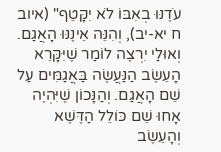עֹדֶנּוּ בְאִבּוֹ לֹא יִקָּטֵף" (איוב ח יא-יב), וְהִנֵּה אֵינֶנּוּ הָאֲגַם. וְאוּלַי יִרְצֶה לוֹמַר שֶׁיִּקָּרֵא הָעֵשֶׂב הַנַּעֲשֶׂה בַּאֲגַמִּים עַל שֵׁם הָאֲגַם. וְהַנָּכוֹן שֶׁיִּהְיֶה אָחוּ שֵׁם כּוֹלֵל הַדֶּשֶׁא וְהָעֵשֶׂב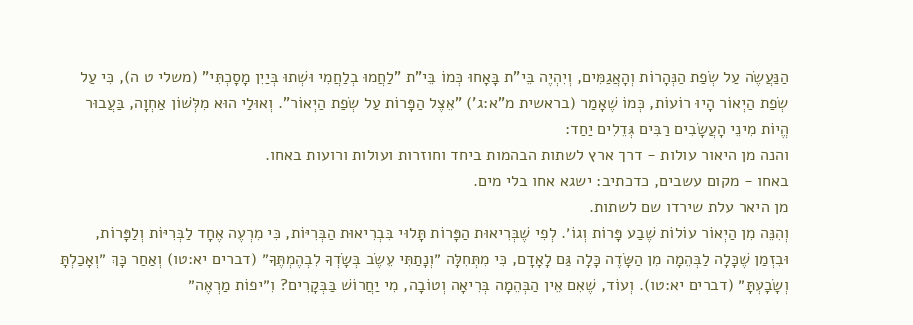הַנַּעֲשֶׂה עַל שְׂפַת הַנְּהָרוֹת וְהָאֲגַמִּים, וְיִהְיֶה בֵּי"ת בָּאָחוּ כְּמוֹ בֵּי"ת "לַחֲמוּ בְלַחֲמִי וּשְׁתוּ בְּיַיִן מָסָכְתִּי" (משלי ט ה), כִּי עַל שְׂפַת הַיְאוֹר הָיוּ רוֹעוֹת, כְּמוֹ שֶׁאָמַר (בראשית מ"א:ג') "אֵצֶל הַפָּרוֹת עַל שְׂפַת הַיְאוֹר". וְאוּלַי הוּא מִלְּשׁוֹן אַחְוָה, בַּעֲבוּר הֱיוֹת מִינֵי הָעֲשָׂבִים רַבִּים גְּדֵלִים יַחַד:
והנה מן היאור עולות - דרך ארץ לשתות הבהמות ביחד וחוזרות ועולות ורועות באחו.
באחו - מקום עשבים, כדכתיב: ישגא אחו בלי מים.
מן היאר עלת שירדו שם לשתות.
וְהִנֵּה מִן הַיְאוֹר עוֹלוֹת שֶׁבַע פָּרוֹת וְגוֹ׳. לְפִי שֶׁבְּרִיאוּת הַפָּרוֹת תָּלוּי בִּבְרִיאוּת הַבְּרִיּוֹת, כִּי מִרְעֶה אֶחָד לַבְּרִיּוֹת וְלַפָּרוֹת, וּבִזְמַן שֶׁכָּלָה לַבְּהֵמָה מִן הַשָּׂדֶה כָּלָה גַּם לָאָדָם, כִּי מִתְּחִלָּה ״וְנָתַתִּי עֵשֶׂב בְּשָׂדְךָ לִבְהֶמְתֶּךָ״ (דברים יא:טו) וְאַחַר כָּךְ ״וְאָכַלְתָּ וְשָׂבָעְתָּ״ (דברים יא:טו). וְעוֹד, שֶׁאִם אֵין הַבְּהֵמָה בְּרִיאָה וְטוֹבָה, מִי יַחֲרוֹשׁ בַּבְּקָרִים? וִ״יפוֹת מַרְאֶה״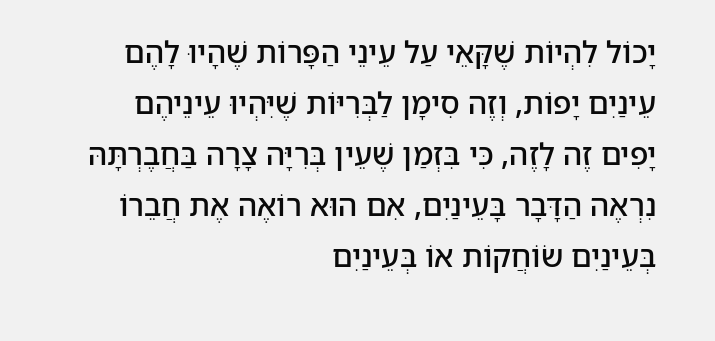יָכוֹל לִהְיוֹת שֶׁקָּאֵי עַל עֵינֵי הַפָּרוֹת שֶׁהָיוּ לָהֶם עֵינַיִם יָפוֹת, וְזֶה סִימָן לַבְּרִיּוֹת שֶׁיִּהְיוּ עֵינֵיהֶם יָפִים זֶה לָזֶה, כִּי בִּזְמַן שֶׁעֵין בְּרִיָּה צָרָה בַּחֲבֶרְתָּהּ נִרְאֶה הַדָּבָר בָּעֵינַיִם, אִם הוּא רוֹאֶה אֶת חֲבֵרוֹ בְּעֵינַיִם שׂוֹחֲקוֹת אוֹ בְּעֵינַיִם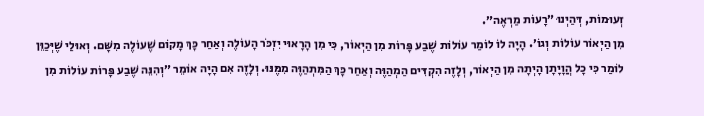זְעוּמוֹת, דְּהַיְנוּ ״רָעוֹת מַרְאֶה״.
מִן הַיְאוֹר עוֹלוֹת וְגוֹ׳. הָיָה לוֹ לוֹמַר עוֹלוֹת שֶׁבַע פָּרוֹת מִן הַיְאוֹר, כִּי מִן הָרָאוּי יִזְכֹּר הָעוֹלֶה וְאַחַר כָּךְ מָקוֹם שֶׁעוֹלֶה מִשָּׁם. וְאוּלַי שֶׁיְּכַוֵּן לוֹמַר כִּי כָל הֲוָיָתָן הָיְתָה מִן הַיְאוֹר, וְלָזֶה הִקְדִּים הַמְהַוֶּה וְאַחַר כָּךְ הַמִּתְהַוֶּה מִמֶּנּוּ. וְלָזֶה אִם הָיָה אוֹמֵר ״וְהִנֵּה שֶׁבַע פָּרוֹת עוֹלוֹת מִן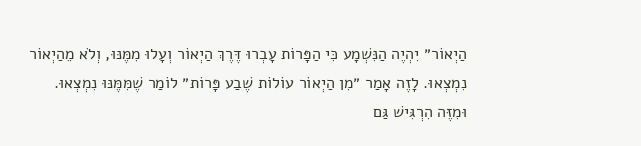הַיְאוֹר״ יִהְיֶה הַנִּשְׁמָע כִּי הַפָּרוֹת עָבְרוּ דֶּרֶךְ הַיְאוֹר וְעָלוּ מִמֶּנּוּ, וְלֹא מֵהַיְאוֹר נִמְצְאוּ. לָזֶה אָמַר ״מִן הַיְאוֹר עוֹלוֹת שֶׁבַע פָּרוֹת״ לוֹמַר שֶׁמִּמֶּנּוּ נִמְצְאוּ. וּמִזֶּה הִרְגִּישׁ גַּם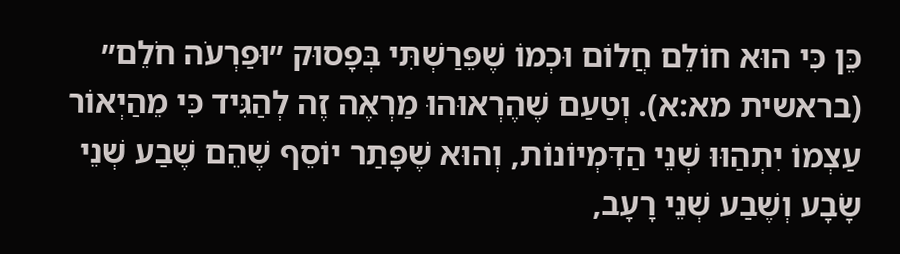כֵּן כִּי הוּא חוֹלֵם חֲלוֹם וּכְמוֹ שֶׁפֵּרַשְׁתִּי בְּפָסוּק ״וּפַרְעֹה חֹלֵם״ (בראשית מא:א). וְטַעַם שֶׁהֶרְאוּהוּ מַרְאֶה זֶה לְהַגִּיד כִּי מֵהַיְאוֹר עַצְמוֹ יִתְהַוּוּ שְׁנֵי הַדִּמְיוֹנוֹת, וְהוּא שֶׁפָּתַר יוֹסֵף שֶׁהֵם שֶׁבַע שְׁנֵי שָׂבָע וְשֶׁבַע שְׁנֵי רָעָב,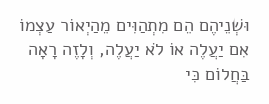וּשְׁנֵיהֶם הֵם מִתְהַוִּים מֵהַיְאוֹר עַצְמוֹ אִם יַעֲלֶה אוֹ לֹא יַעֲלֶה, וְלָזֶה רָאָה בַּחֲלוֹם כִּי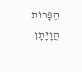הַפָּרוֹת הֲוָיָתָן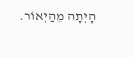הָיְתָה מֵהַיְאוֹר.